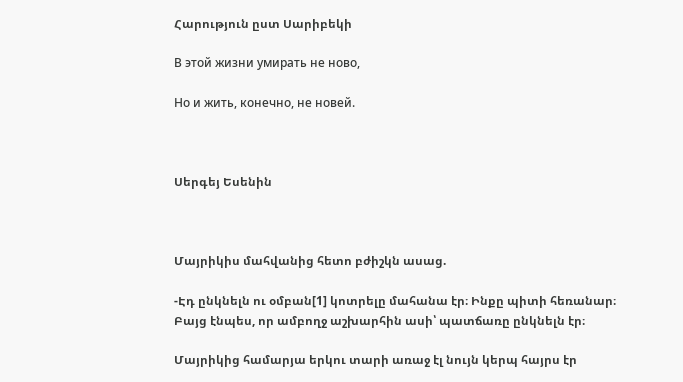Հարություն ըստ Սարիբեկի

В этой жизни умирать не ново,

Но и жить, конечно, не новей.



Սերգեյ Եսենին



Մայրիկիս մահվանից հետո բժիշկն ասաց.

-Էդ ընկնելն ու օմբան[1] կոտրելը մահանա էր։ Ինքը պիտի հեռանար։ Բայց էնպես, որ ամբողջ աշխարհին ասի՝ պատճառը ընկնելն էր։

Մայրիկից համարյա երկու տարի առաջ էլ նույն կերպ հայրս էր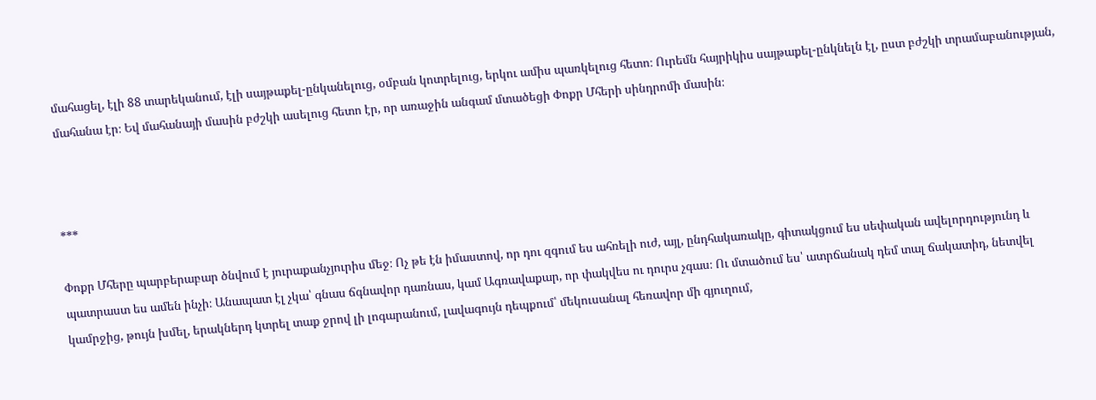մահացել, էլի 88 տարեկանում, էլի սայթաքել-ընկանելուց, օմբան կոտրելուց, երկու ամիս պառկելուց հետո։ Ուրեմն հայրիկիս սայթաքել-ընկնելն էլ, ըստ բժշկի տրամաբանության, մահանա էր։ Եվ մահանայի մասին բժշկի ասելուց հետո էր, որ առաջին անգամ մտածեցի Փոքր Մհերի սինդրոմի մասին։



***

Փոքր Մհերը պարբերաբար ծնվում է յուրաքանչյուրիս մեջ։ Ոչ թե էն իմաստով, որ դու զգում ես ահռելի ուժ, այլ, ընդհակառակը, գիտակցում ես սեփական ավելորդությունդ և պատրաստ ես ամեն ինչի։ Անապատ էլ չկա՝ գնաս ճգնավոր դառնաս, կամ Ագռավաքար, որ փակվես ու դուրս չգաս։ Ու մտածում ես՝ ատրճանակ դեմ տալ ճակատիդ, նետվել կամրջից, թույն խմել, երակներդ կտրել տաք ջրով լի լոգարանում, լավագույն դեպքում՝ մեկուսանալ հեռավոր մի գյուղում,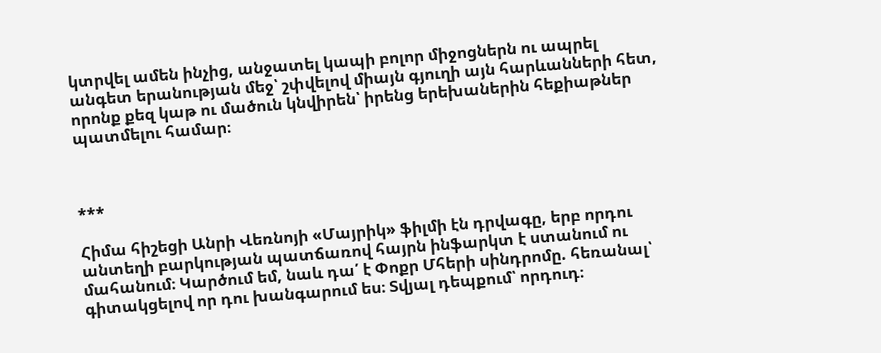կտրվել ամեն ինչից, անջատել կապի բոլոր միջոցներն ու ապրել անգետ երանության մեջ՝ շփվելով միայն գյուղի այն հարևանների հետ, որոնք քեզ կաթ ու մածուն կնվիրեն՝ իրենց երեխաներին հեքիաթներ պատմելու համար։



***

Հիմա հիշեցի Անրի Վեռնոյի «Մայրիկ» ֆիլմի էն դրվագը, երբ որդու անտեղի բարկության պատճառով հայրն ինֆարկտ է ստանում ու մահանում։ Կարծում եմ, նաև դա՛ է Փոքր Մհերի սինդրոմը. հեռանալ՝ գիտակցելով որ դու խանգարում ես։ Տվյալ դեպքում՝ որդուդ։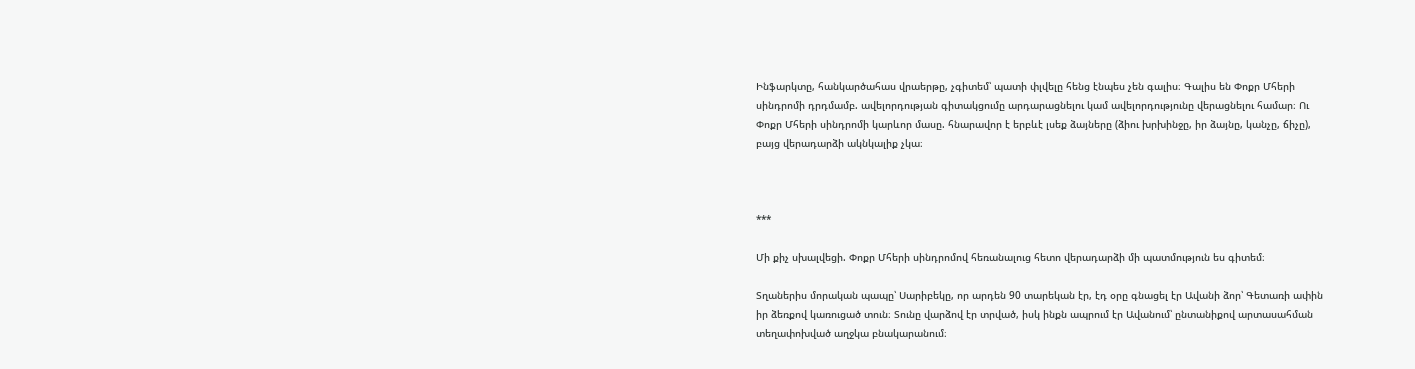Ինֆարկտը, հանկարծահաս վրաերթը, չգիտեմ՝ պատի փլվելը հենց էնպես չեն գալիս։ Գալիս են Փոքր Մհերի սինդրոմի դրդմամբ. ավելորդության գիտակցումը արդարացնելու կամ ավելորդությունը վերացնելու համար։ Ու Փոքր Մհերի սինդրոմի կարևոր մասը. հնարավոր է երբևէ լսեք ձայները (ձիու խրխինջը, իր ձայնը, կանչը, ճիչը), բայց վերադարձի ակնկալիք չկա։



***

Մի քիչ սխալվեցի. Փոքր Մհերի սինդրոմով հեռանալուց հետո վերադարձի մի պատմություն ես գիտեմ։

Տղաներիս մորական պապը՝ Սարիբեկը, որ արդեն 90 տարեկան էր, էդ օրը գնացել էր Ավանի ձոր՝ Գետառի ափին իր ձեռքով կառուցած տուն։ Տունը վարձով էր տրված, իսկ ինքն ապրում էր Ավանում՝ ընտանիքով արտասահման տեղափոխված աղջկա բնակարանում։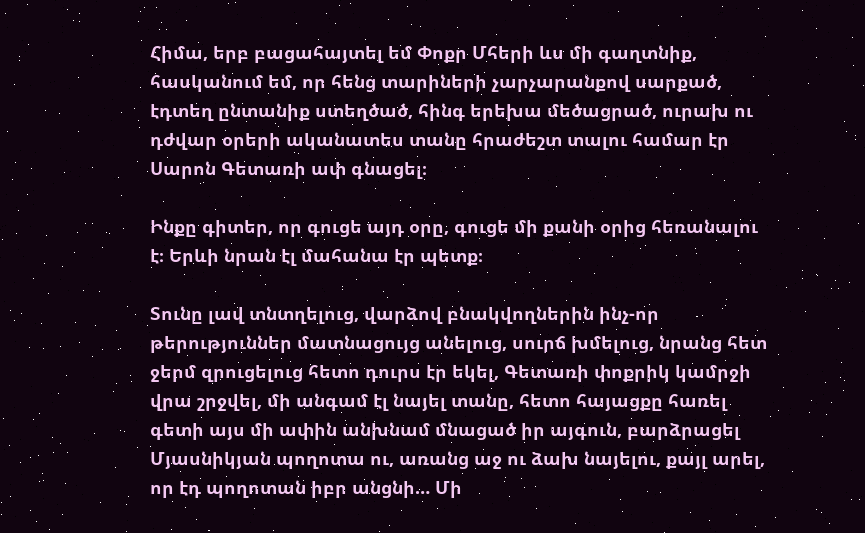Հիմա, երբ բացահայտել եմ Փոքր Մհերի ևս մի գաղտնիք, հասկանում եմ, որ հենց տարիների չարչարանքով սարքած, էդտեղ ընտանիք ստեղծած, հինգ երեխա մեծացրած, ուրախ ու դժվար օրերի ականատես տանը հրաժեշտ տալու համար էր Սարոն Գետառի ափ գնացել։

Ինքը գիտեր, որ գուցե այդ օրը, գուցե մի քանի օրից հեռանալու է։ Երևի նրան էլ մահանա էր պետք։

Տունը լավ տնտղելուց, վարձով բնակվողներին ինչ-որ թերություններ մատնացույց անելուց, սուրճ խմելուց, նրանց հետ ջերմ զրուցելուց հետո դուրս էր եկել, Գետառի փոքրիկ կամրջի վրա շրջվել, մի անգամ էլ նայել տանը, հետո հայացքը հառել գետի այս մի ափին անխնամ մնացած իր այգուն, բարձրացել Մյասնիկյան պողոտա ու, առանց աջ ու ձախ նայելու, քայլ արել, որ էդ պողոտան իբր անցնի… Մի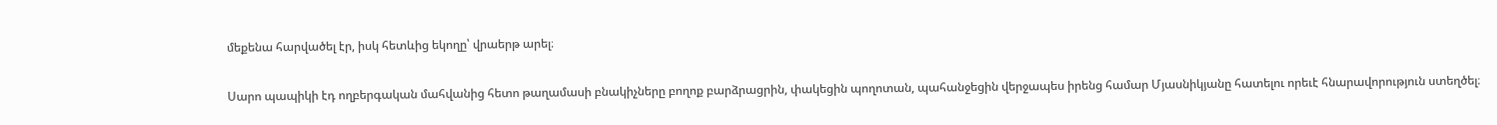մեքենա հարվածել էր, իսկ հետևից եկողը՝ վրաերթ արել։

Սարո պապիկի էդ ողբերգական մահվանից հետո թաղամասի բնակիչները բողոք բարձրացրին, փակեցին պողոտան, պահանջեցին վերջապես իրենց համար Մյասնիկյանը հատելու որեւէ հնարավորություն ստեղծել։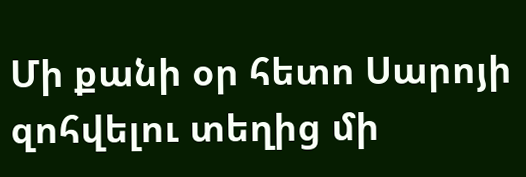Մի քանի օր հետո Սարոյի զոհվելու տեղից մի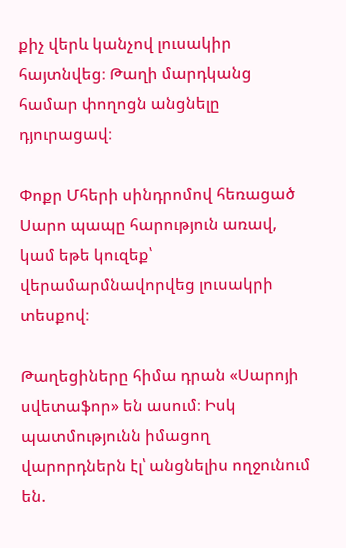քիչ վերև կանչով լուսակիր հայտնվեց։ Թաղի մարդկանց համար փողոցն անցնելը դյուրացավ։

Փոքր Մհերի սինդրոմով հեռացած Սարո պապը հարություն առավ, կամ եթե կուզեք՝ վերամարմնավորվեց լուսակրի տեսքով։

Թաղեցիները հիմա դրան «Սարոյի սվետաֆոր» են ասում։ Իսկ պատմությունն իմացող վարորդներն էլ՝ անցնելիս ողջունում են.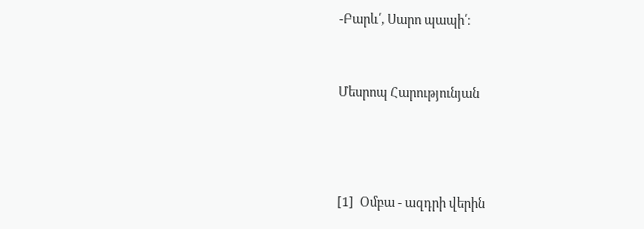-Բարև՛, Սարո պապի՛։



Մեսրոպ Հարությունյան





[1]  Օմբա - ազդրի վերին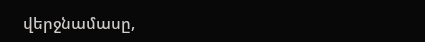վերջնամասը,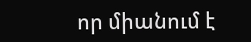որ միանում է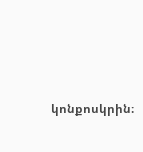կոնքոսկրին։